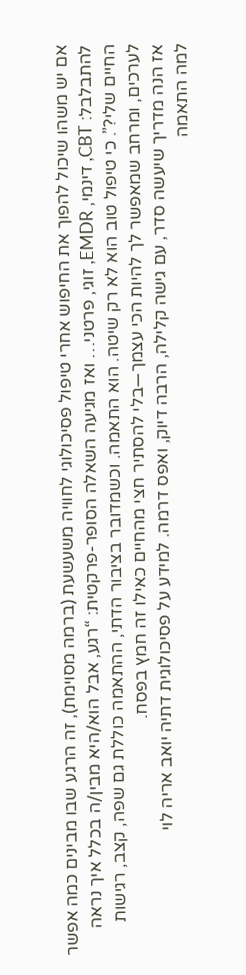אם יש משהו שיכול להפוך את החיפוש אחרי טיפול פסיכולוגי לחוויה משעשעת (ברמה מסוימת), זה הרגע שבו מבינים כמה אפשר להתבלבל: CBT, דינמי, EMDR, זוגי, פרטני… ואז מגיעה השאלה הסופר-פרקטית: “רגע, אבל הוא/היא מבין/ה בכלל איך נראה החיים שלי?”. כי טיפול טוב הוא לא רק שיטה. הוא התאמה. וכשמדובר בציבור הדתי, ההתאמה כוללת גם שפה, קצב, רגישות לערכים, ומרחב שמאפשר לך להיות הכי עצמך—בלי להסתיר חצי מהחיים כאילו זה חמץ בפסח.
אז הנה מדריך שיעשה סדר, עם גישה קלילה, הרבה דיוק, ואפס דרמה. למידע על פסיכולוגית דתיה יואב אריה לוי
למה התאמה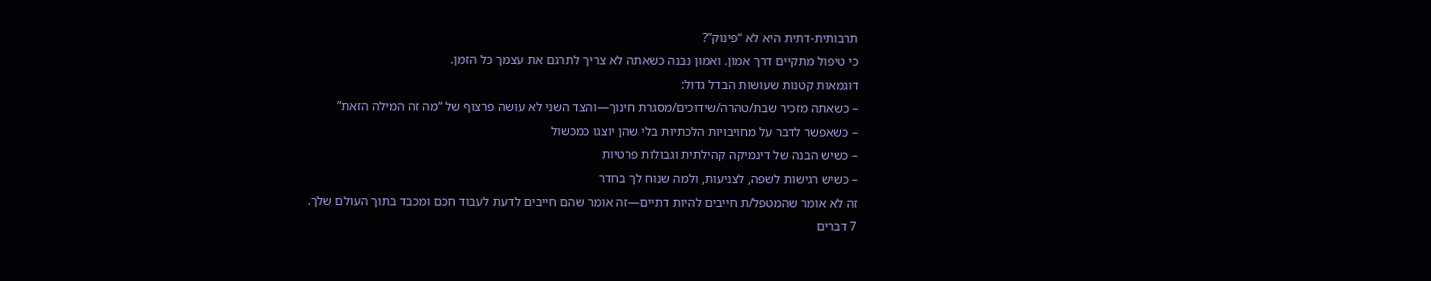תרבותית-דתית היא לא “פינוק”?
כי טיפול מתקיים דרך אמון. ואמון נבנה כשאתה לא צריך לתרגם את עצמך כל הזמן.
דוגמאות קטנות שעושות הבדל גדול:
– כשאתה מזכיר שבת/טהרה/שידוכים/מסגרת חינוך—והצד השני לא עושה פרצוף של “מה זה המילה הזאת”
– כשאפשר לדבר על מחויבויות הלכתיות בלי שהן יוצגו כמכשול
– כשיש הבנה של דינמיקה קהילתית וגבולות פרטיות
– כשיש רגישות לשפה, לצניעות, ולמה שנוח לך בחדר
זה לא אומר שהמטפל/ת חייבים להיות דתיים—זה אומר שהם חייבים לדעת לעבוד חכם ומכבד בתוך העולם שלך.
7 דברים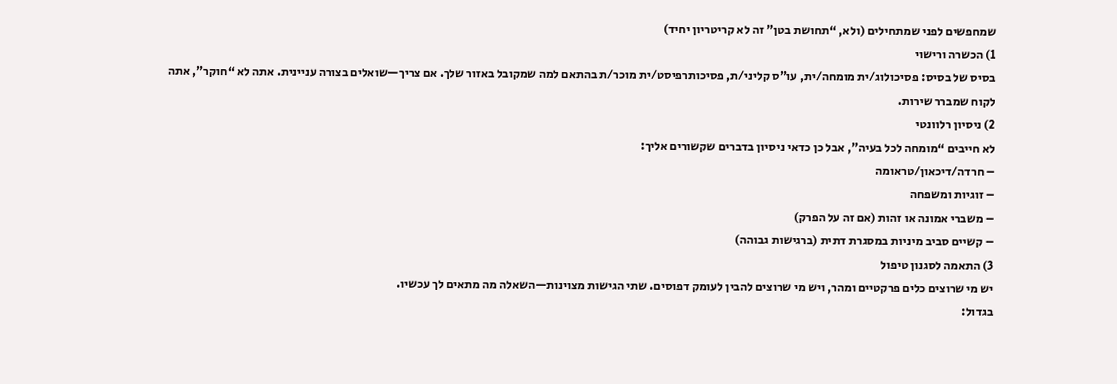שמחפשים לפני שמתחילים (ולא, “תחושת בטן” זה לא קריטריון יחיד)
1) הכשרה ורישוי
בסיס של בסיס: פסיכולוג/ית מומחה/ית, עו”ס קליני/ת, פסיכותרפיסט/ית מוכר/ת בהתאם למה שמקובל באזור שלך. אם צריך—שואלים בצורה עניינית. אתה לא “חוקר”, אתה לקוח שמברר שירות.
2) ניסיון רלוונטי
לא חייבים “מומחה לכל בעיה”, אבל כן כדאי ניסיון בדברים שקשורים אליך:
– חרדה/דיכאון/טראומה
– זוגיות ומשפחה
– משברי אמונה או זהות (אם זה על הפרק)
– קשיים סביב מיניות במסגרת דתית (ברגישות גבוהה)
3) התאמה לסגנון טיפול
יש מי שרוצים כלים פרקטיים ומהר, ויש מי שרוצים להבין לעומק דפוסים. שתי הגישות מצוינות—השאלה מה מתאים לך עכשיו.
בגדול: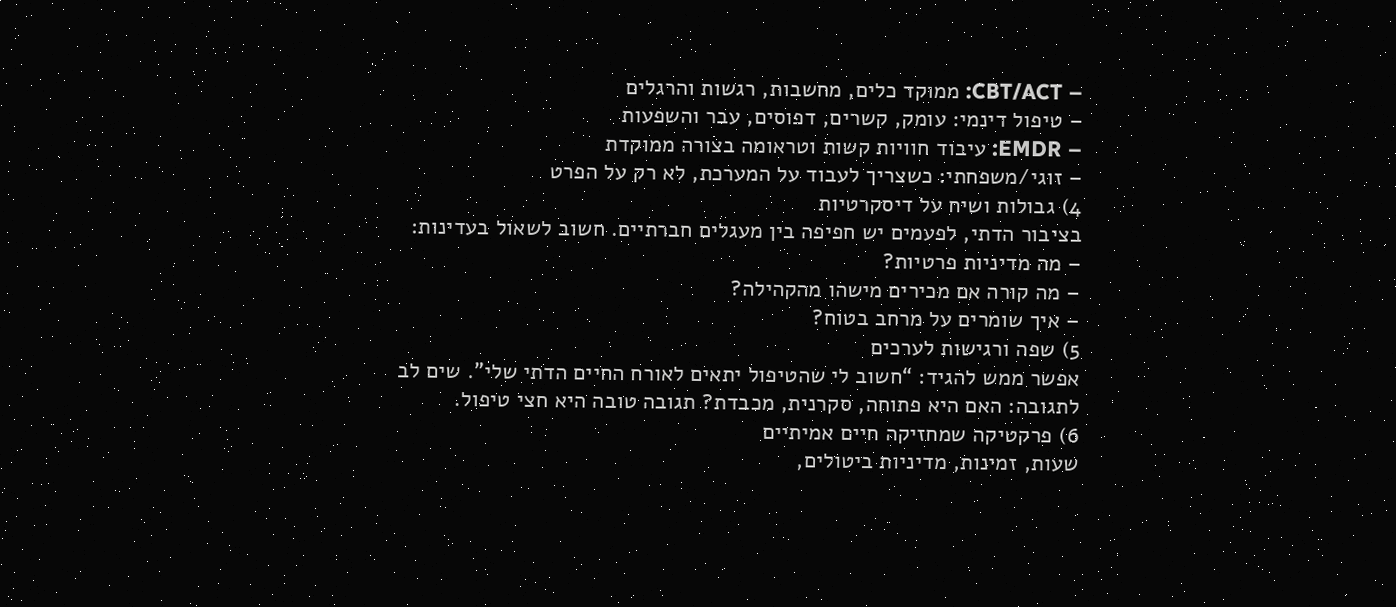– CBT/ACT: ממוקד כלים, מחשבות, רגשות והרגלים
– טיפול דינמי: עומק, קשרים, דפוסים, עבר והשפעות
– EMDR: עיבוד חוויות קשות וטראומה בצורה ממוקדת
– זוגי/משפחתי: כשצריך לעבוד על המערכת, לא רק על הפרט
4) גבולות ושיח על דיסקרטיות
בציבור הדתי, לפעמים יש חפיפה בין מעגלים חברתיים. חשוב לשאול בעדינות:
– מה מדיניות פרטיות?
– מה קורה אם מכירים מישהו מהקהילה?
– איך שומרים על מרחב בטוח?
5) שפה ורגישות לערכים
אפשר ממש להגיד: “חשוב לי שהטיפול יתאים לאורח החיים הדתי שלי”. שים לב לתגובה: האם היא פתוחה, סקרנית, מכבדת? תגובה טובה היא חצי טיפול.
6) פרקטיקה שמחזיקה חיים אמיתיים
שעות, זמינות, מדיניות ביטולים,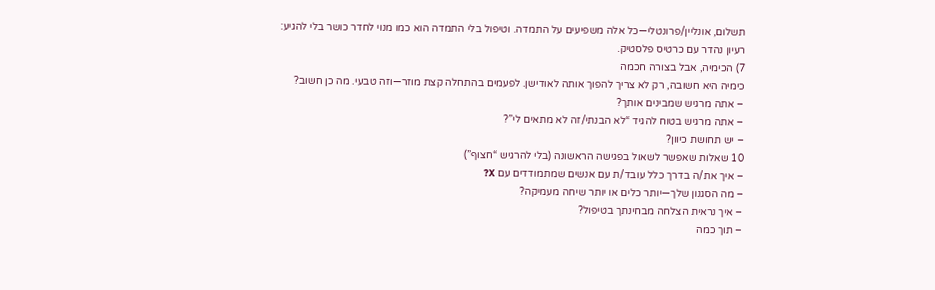תשלום, אונליין/פרונטלי—כל אלה משפיעים על התמדה. וטיפול בלי התמדה הוא כמו מנוי לחדר כושר בלי להגיע: רעיון נהדר עם כרטיס פלסטיק.
7) הכימיה, אבל בצורה חכמה
כימיה היא חשובה, רק לא צריך להפוך אותה לאודישן. לפעמים בהתחלה קצת מוזר—וזה טבעי. מה כן חשוב?
– אתה מרגיש שמבינים אותך?
– אתה מרגיש בטוח להגיד “לא הבנתי/זה לא מתאים לי”?
– יש תחושת כיוון?
10 שאלות שאפשר לשאול בפגישה הראשונה (בלי להרגיש “חצוף”)
– איך את/ה בדרך כלל עובד/ת עם אנשים שמתמודדים עם X?
– מה הסגנון שלך—יותר כלים או יותר שיחה מעמיקה?
– איך נראית הצלחה מבחינתך בטיפול?
– תוך כמה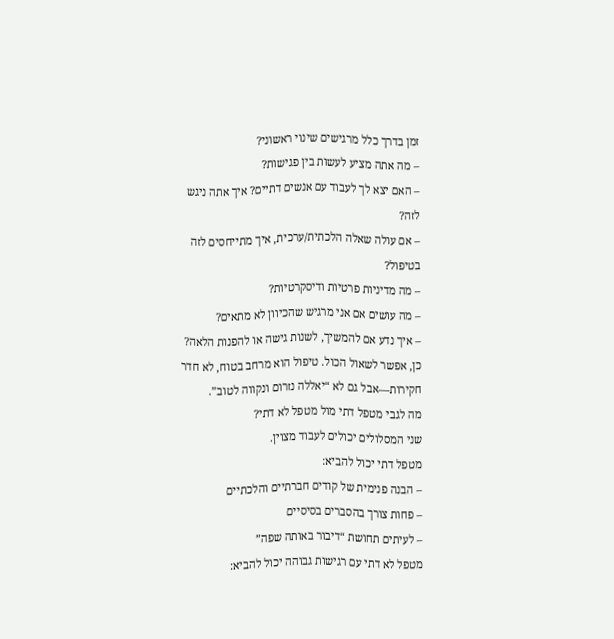זמן בדרך כלל מרגישים שינוי ראשוני?
– מה אתה מציע לעשות בין פגישות?
– האם יצא לך לעבוד עם אנשים דתיים? איך אתה ניגש לזה?
– אם עולה שאלה הלכתית/ערכית, איך מתייחסים לזה בטיפול?
– מה מדיניות פרטיות ודיסקרטיות?
– מה עושים אם אני מרגיש שהכיוון לא מתאים?
– איך נדע אם להמשיך, לשנות גישה או להפנות הלאה?
כן, אפשר לשאול הכול. טיפול הוא מרחב בטוח, לא חדר חקירות—אבל גם לא “יאללה נזרום ונקווה לטוב”.
מה לגבי מטפל דתי מול מטפל לא דתי?
שני המסלולים יכולים לעבוד מצוין.
מטפל דתי יכול להביא:
– הבנה פנימית של קודים חברתיים והלכתיים
– פחות צורך בהסברים בסיסיים
– לעיתים תחושת “דיבור באותה שפה”
מטפל לא דתי עם רגישות גבוהה יכול להביא: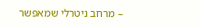– מרחב ניטרלי שמאפשר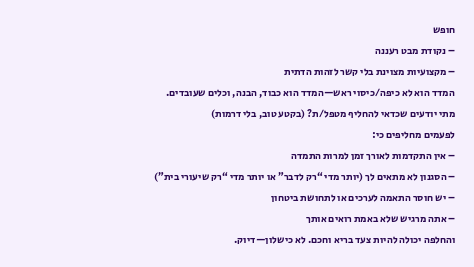חופש
– נקודת מבט רעננה
– מקצועיות מצוינת בלי קשר לזהות הדתית
המדד הוא לא כיפה/כיסוי ראש—המדד הוא כבוד, הבנה, וכלים שעובדים.
מתי יודעים שכדאי להחליף מטפל/ת? (בקטע טוב, בלי דרמות)
לפעמים מחליפים כי:
– אין התקדמות לאורך זמן למרות התמדה
– הסגנון לא מתאים לך (יותר מדי “רק לדבר” או יותר מדי “רק שיעורי בית”)
– יש חוסר התאמה לערכים או לתחושת ביטחון
– אתה מרגיש שלא באמת רואים אותך
והחלפה יכולה להיות צעד בריא וחכם. לא כישלון—דיוק.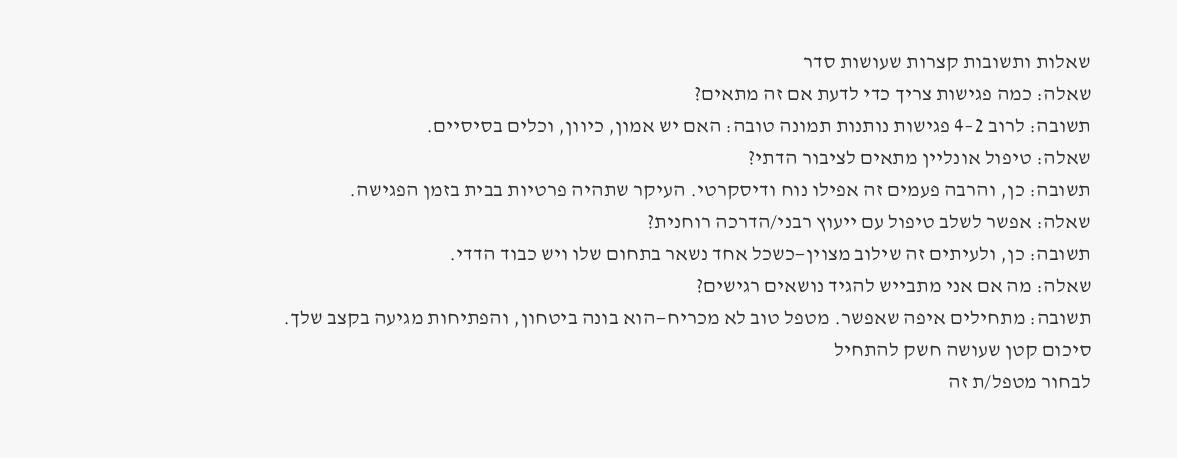שאלות ותשובות קצרות שעושות סדר
שאלה: כמה פגישות צריך כדי לדעת אם זה מתאים?
תשובה: לרוב 2–4 פגישות נותנות תמונה טובה: האם יש אמון, כיוון, וכלים בסיסיים.
שאלה: טיפול אונליין מתאים לציבור הדתי?
תשובה: כן, והרבה פעמים זה אפילו נוח ודיסקרטי. העיקר שתהיה פרטיות בבית בזמן הפגישה.
שאלה: אפשר לשלב טיפול עם ייעוץ רבני/הדרכה רוחנית?
תשובה: כן, ולעיתים זה שילוב מצוין—כשכל אחד נשאר בתחום שלו ויש כבוד הדדי.
שאלה: מה אם אני מתבייש להגיד נושאים רגישים?
תשובה: מתחילים איפה שאפשר. מטפל טוב לא מכריח—הוא בונה ביטחון, והפתיחות מגיעה בקצב שלך.
סיכום קטן שעושה חשק להתחיל
לבחור מטפל/ת זה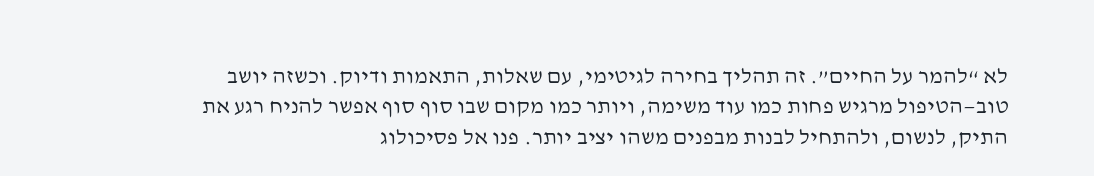לא “להמר על החיים”. זה תהליך בחירה לגיטימי, עם שאלות, התאמות ודיוק. וכשזה יושב טוב—הטיפול מרגיש פחות כמו עוד משימה, ויותר כמו מקום שבו סוף סוף אפשר להניח רגע את התיק, לנשום, ולהתחיל לבנות מבפנים משהו יציב יותר. פנו אל פסיכולוג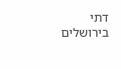דתי בירושלים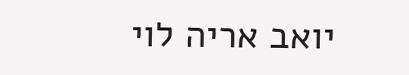יואב אריה לוי